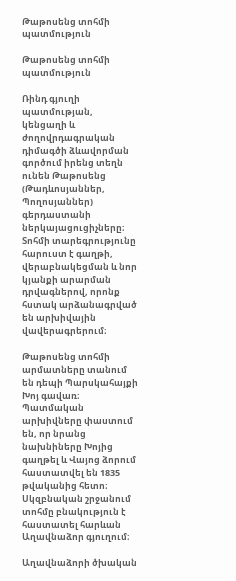Թաթոսենց տոհմի պատմություն

Թաթոսենց տոհմի պատմություն

Ռինդ գյուղի պատմության, կենցաղի և ժողովրդագրական դիմագծի ձևավորման գործում իրենց տեղն ունեն Թաթոսենց (Թադևոսյաններ, Պողոսյաններ) գերդաստանի ներկայացուցիչները։ Տոհմի տարեգրությունը հարուստ է գաղթի, վերաբնակեցման և նոր կյանքի արարման դրվագներով, որոնք հստակ արձանագրված են արխիվային վավերագրերում։

Թաթոսենց տոհմի արմատները տանում են դեպի Պարսկահայքի Խոյ գավառ։ Պատմական արխիվները փաստում են, որ նրանց նախնիները Խոյից գաղթել և Վայոց ձորում հաստատվել են 1835 թվականից հետո։ Սկզբնական շրջանում տոհմը բնակություն է հաստատել հարևան Աղավնաձոր գյուղում։

Աղավնաձորի ծխական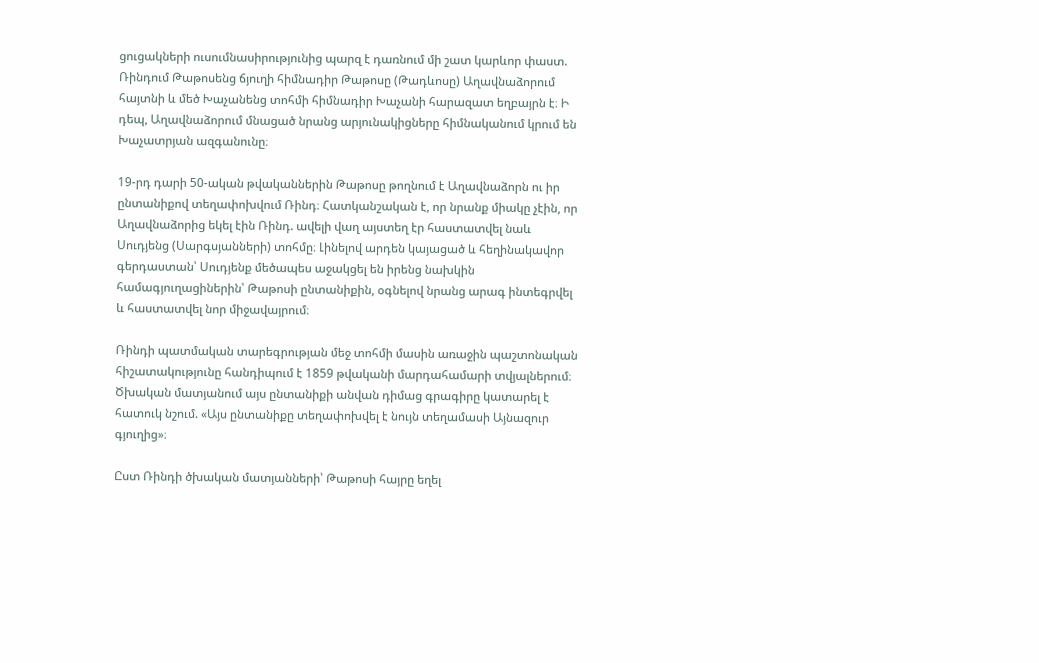ցուցակների ուսումնասիրությունից պարզ է դառնում մի շատ կարևոր փաստ. Ռինդում Թաթոսենց ճյուղի հիմնադիր Թաթոսը (Թադևոսը) Աղավնաձորում հայտնի և մեծ Խաչանենց տոհմի հիմնադիր Խաչանի հարազատ եղբայրն է։ Ի դեպ, Աղավնաձորում մնացած նրանց արյունակիցները հիմնականում կրում են Խաչատրյան ազգանունը։

19-րդ դարի 50-ական թվականներին Թաթոսը թողնում է Աղավնաձորն ու իր ընտանիքով տեղափոխվում Ռինդ։ Հատկանշական է, որ նրանք միակը չէին, որ Աղավնաձորից եկել էին Ռինդ. ավելի վաղ այստեղ էր հաստատվել նաև Սուդյենց (Սարգսյանների) տոհմը։ Լինելով արդեն կայացած և հեղինակավոր գերդաստան՝ Սուդյենք մեծապես աջակցել են իրենց նախկին համագյուղացիներին՝ Թաթոսի ընտանիքին, օգնելով նրանց արագ ինտեգրվել և հաստատվել նոր միջավայրում։

Ռինդի պատմական տարեգրության մեջ տոհմի մասին առաջին պաշտոնական հիշատակությունը հանդիպում է 1859 թվականի մարդահամարի տվյալներում։ Ծխական մատյանում այս ընտանիքի անվան դիմաց գրագիրը կատարել է հատուկ նշում. «Այս ընտանիքը տեղափոխվել է նույն տեղամասի Այնազուր գյուղից»։

Ըստ Ռինդի ծխական մատյանների՝ Թաթոսի հայրը եղել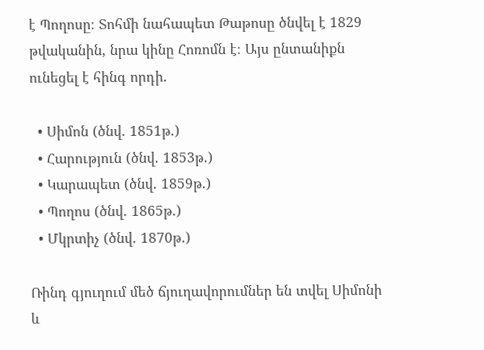է Պողոսը։ Տոհմի նահապետ Թաթոսը ծնվել է 1829 թվականին, նրա կինը Հոռոմն է։ Այս ընտանիքն ունեցել է հինգ որդի.

  • Սիմոն (ծնվ. 1851թ.)
  • Հարություն (ծնվ. 1853թ.)
  • Կարապետ (ծնվ. 1859թ.)
  • Պողոս (ծնվ. 1865թ.)
  • Մկրտիչ (ծնվ. 1870թ.)

Ռինդ գյուղում մեծ ճյուղավորումներ են տվել Սիմոնի և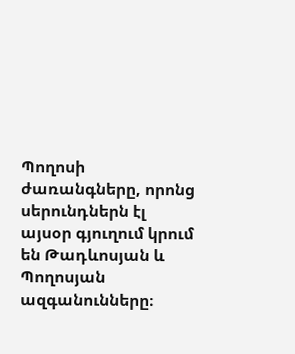Պողոսի ժառանգները, որոնց սերունդներն էլ այսօր գյուղում կրում են Թադևոսյան և Պողոսյան ազգանունները։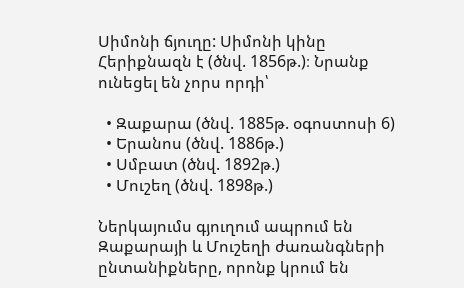Սիմոնի ճյուղը: Սիմոնի կինը Հերիքնազն է (ծնվ. 1856թ.)։ Նրանք ունեցել են չորս որդի՝

  • Զաքարա (ծնվ. 1885թ. օգոստոսի 6)
  • Երանոս (ծնվ. 1886թ.)
  • Սմբատ (ծնվ. 1892թ.)
  • Մուշեղ (ծնվ. 1898թ.)

Ներկայումս գյուղում ապրում են Զաքարայի և Մուշեղի ժառանգների ընտանիքները, որոնք կրում են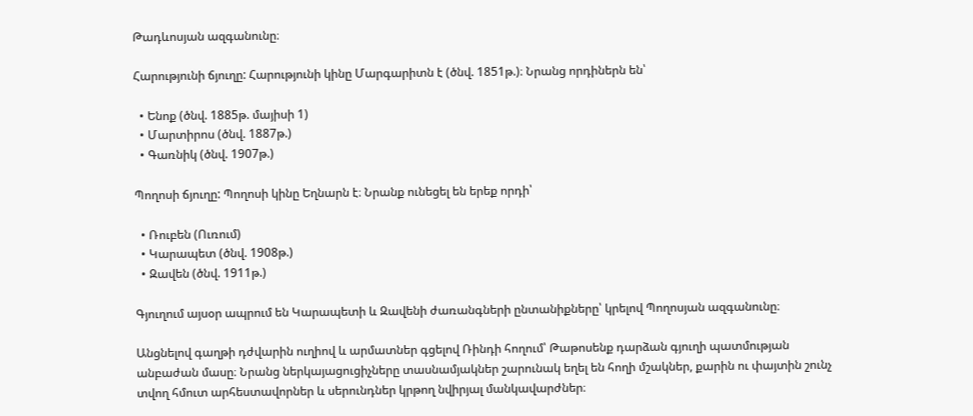Թադևոսյան ազգանունը։

Հարությունի ճյուղը: Հարությունի կինը Մարգարիտն է (ծնվ. 1851թ.)։ Նրանց որդիներն են՝

  • Ենոք (ծնվ. 1885թ. մայիսի 1)
  • Մարտիրոս (ծնվ. 1887թ.)
  • Գառնիկ (ծնվ. 1907թ.)

Պողոսի ճյուղը: Պողոսի կինը Եղնարն է։ Նրանք ունեցել են երեք որդի՝

  • Ռուբեն (Ուռում)
  • Կարապետ (ծնվ. 1908թ.)
  • Զավեն (ծնվ. 1911թ.)

Գյուղում այսօր ապրում են Կարապետի և Զավենի ժառանգների ընտանիքները՝ կրելով Պողոսյան ազգանունը։

Անցնելով գաղթի դժվարին ուղիով և արմատներ գցելով Ռինդի հողում՝ Թաթոսենք դարձան գյուղի պատմության անբաժան մասը։ Նրանց ներկայացուցիչները տասնամյակներ շարունակ եղել են հողի մշակներ, քարին ու փայտին շունչ տվող հմուտ արհեստավորներ և սերունդներ կրթող նվիրյալ մանկավարժներ։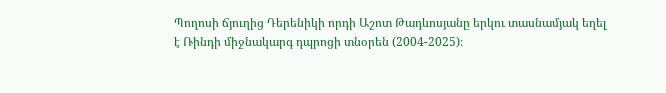Պողոսի ճյուղից Դերենիկի որդի Աշոտ Թադևոսյանը երկու տասնամյակ եղել է Ռինդի միջնակարգ դպրոցի տնօրեն (2004-2025)։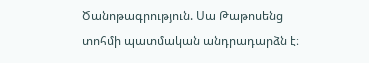Ծանոթագրություն. Սա Թաթոսենց տոհմի պատմական անդրադարձն է։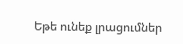Եթե ունեք լրացումներ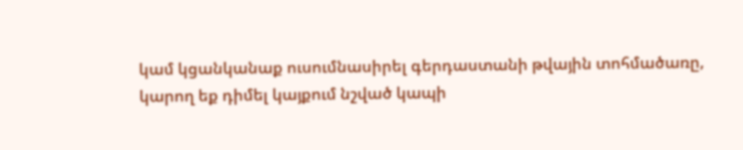կամ կցանկանաք ուսումնասիրել գերդաստանի թվային տոհմածառը, կարող եք դիմել կայքում նշված կապի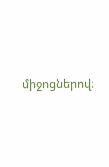միջոցներով։